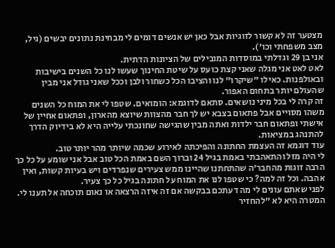מצטער זה לא קשור לזוגיות אבל כאן יש אנשים דומים לי מבחינת נתונים יבשים (גיל, מצב משפחתי וכו').
אני בן 29 וגדלתי במוסדות המובילים של הציונות הדתית.
לאט לאט אני מגלה שאני קצת כועס על שיטת החינוך שעשו לנו כל השנים בישיבות ובאולפנות. כאילו "שיקרו" לנו והציבו הכל כשחור ולבן וככל שאני גודל אני מבין שהעולם יותר בתחום האפור.
זה קרה לי בכל מיני נושאים. סתאם לדוגמא: הומואים. שטפו לי את המוח כל השנים משהו מסויים אבל פתאום בצבא יש לך חבר מהצוות שיוצא מהארון, ופתאום אחיין של אישתי ופתאום חבר ילדות ואתה מבין שהגישה שחונכתי עלייה היא לא בידיוק הדרך להתנהג במציאות.
עוד דוגמא זה העצמת החתונה והפיכתה לאירוע שכמה שיותר מהר יותר טוב.
לי היה מזל והתאהבתי באמת בגיל 24 וברוך השם באמת הכל טוב אבל אני שומע על כל כך הרבה זוגות מהחבר'ה שהתחתנו שהיינו ממש צעירים שנפרדים ויש בעיות קשות, ואין אהבה. וכל זה למה? כי שטפו לנו את המוח על חתונה בגיל כל כך צעיר.
לפני שאתם עונים לי מה דעתכם בבקשה אם זה איזה הרצאה או נאום תוכחה אל תענו לי. המטרה היא לא "להחזיר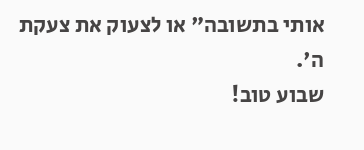אותי בתשובה" או לצעוק את צעקת ה'.
שבוע טוב!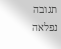תגובה נפלאה